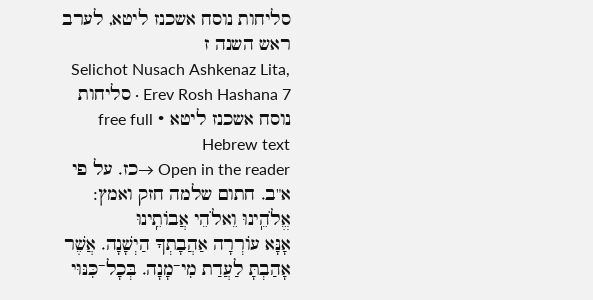סליחות נוסח אשכנז ליטא, לערב ראש השנה ז
Selichot Nusach Ashkenaz Lita, Erev Rosh Hashana 7 · סליחות נוסח אשכנז ליטא · free full Hebrew text
Open in the reader →כז. על פי א"ב. חתום שלמה חזק ואמץ:
אֱלֹהֵֽינוּ וֵאלֹהֵי אֲבוֹתֵֽינוּ
אָנָּא עוֹרְרָה אַהֲבָתְךָ הַיְשָׁנָה. אֲשֶׁר אָהַבְתָּ לַעֲדַת מִי־מָנָה. בְּכָל־כִּנּוּי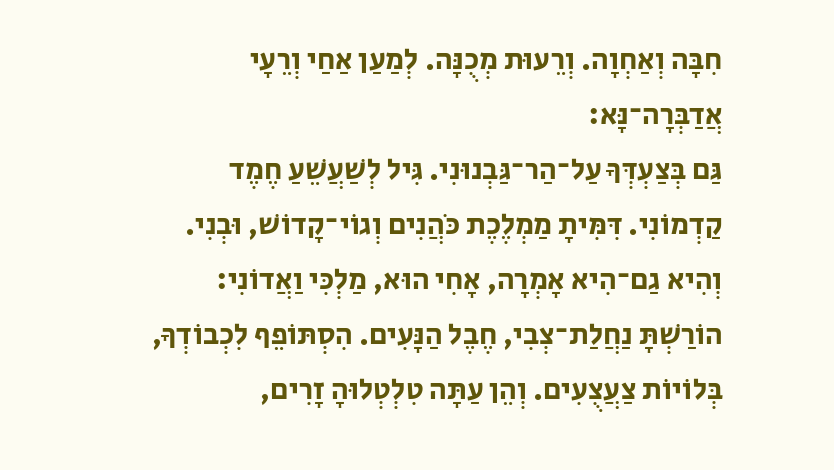חִבָּה וְאַחְוָה. וְרֵעוּת מְכֻנָּה. לְמַעַן אַחַי וְרֵעָי אֲדַבְּרָה־נָּא:
גַּם בְּצַעְדְּךָ עַל־הַר־גַּבְנוּנִי. גִּיל לְשַׁעֲשֵׁעַ חֶמֶד קַדְמוֹנִי. דִּמִּיתָ מַמְלֶכֶת כֹּהֲנִים וְגוֹי־קָדוֹשׁ, וּבְנִי. וְהִיא גַם־הִיא אָמְרָה, אָחִי הוּא, מַלְכִּי וַאֲדוֹנִי:
הוֹרַשְׁתָּ נַחֲלַת־צְבִי, חֶבֶל הַנָּעִים. הִסְתּוֹפֵף לִכְבוֹדְךָ, בְּלוֹיוֹת צַעֲצֻעִים. וְהֵן עַתָּה טִלְטְלוּהָ זָרִים,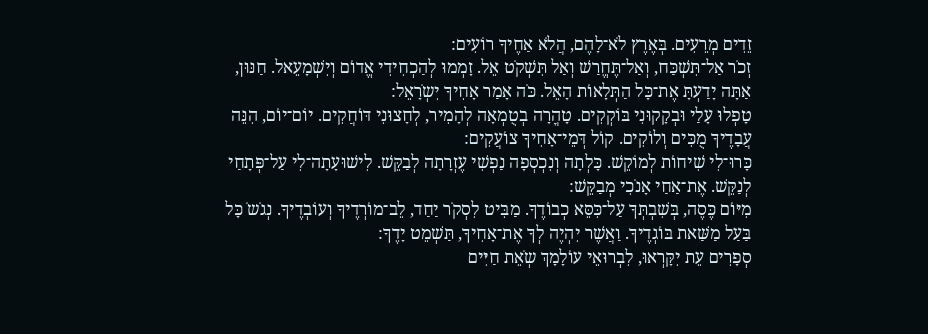זֵדִים מְרֵעִים. בְּאֶרֶץ לֹא־לָהֶם, הֲלֹא אַחֶיךָ רוֹעִים:
זְכֹר אַל־תִּשְׁכַּח, וְאַל־תֶּחֱרַשׁ וְאַל תִּשְׁקֹט אֵל. זָמְמוּ לְהַכְחִידִי אֱדוֹם וְיִשְׁמָעֵאל. חַנּוּן, אַתָּה יָדַעְתָּ אֶת־כָּל הַתְּלָאוֹת הָאֵל. כֹּה אָמַר אָחִיךָ יִשְֹרָאֵל:
טָפְלוּ עָלַי וּבְקָקוּנִי בּוֹקְקִים. טָהֳרָה בְטֻמְאָה לְהָמִיר, לְחָצוּנִי דּוֹחֲקִים. יוֹם־יוֹם, הִנֵּה עֲבָדֶיךָ מֻכִּים וְלוֹקִים. קוֹל דְּמֵי־אָחִיךָ צוֹעֲקִים:
כָּרוּ־לִי שִׁיחוֹת לְמוֹקֵשׁ. כָּלְתָה וְנִכְסְפָה נַפְשִׁי עֶזְרָתָה לְבַקֵּשׁ. לִישׁוּעָתָה־לִי עַל־פְּתָחַי לְנַקֵּשׁ. אֶת־אַחַי אָנֹכִי מְבַקֵּשׁ:
מִיּוֹם כֶּסֶה, בְּשִׁבְתְּךָ עַל־כִּסֵּא כְבוֹדֶךָ. מַבִּיט לִסְקֹר יַחַד, לֵב־מוֹרְדֶיךָ וְעוֹבְדֶיךָ. נְגֹשֹ כָּל בַּעַל מַשַּׁאת בּוֹגְדֶיךָ. וַאֲשֶׁר יִהְיֶה לְךָ אֶת־אָחִיךָ, תַּשְׁמֵט יָדֶךָ:
סְפָרִים עֵת יִקָּרְאוּ, לִבְרוּאֵי עוֹלָמָךְ שְֹאֵת חַיִּים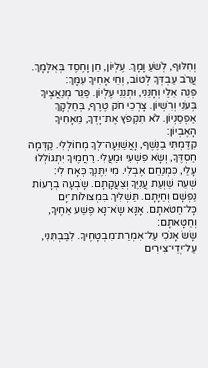וְחִלּוּף, לְשֹׁעַ וָמָךְ. עֶלְיוֹן, חֵן וָחֶסֶד בְּאֻלָּמָךְ. עֲרֹב עַבְדְּךָ לְטוֹב, וְחֵי אָחִיךָ עִמָּךְ:
פְּנֵה אֵלַי וְחָנֵּנִי, וּתְנֵנִי עֶלְיוֹן. פַּגֵּר מְנַאֲצֶיךָ בְּעֹנִי וְרִשְׁיוֹן. צָרְכֵי חֹק טֶרֶף, בְּחַלְקָךְ אַפְסַנְיוֹן. לֹא תִקְפֹּץ אֶת־יָדְךָ, מֵאָחִיךָ הָאֶבְיוֹן:
קִדַּמְתִּי בַנֶּשֶׁף, וָאֲשַׁוֵּעָה־לְךָ מְחוֹלְלִי. קַדְּמָה חַסְדֶּךָ, וְשָֹא פִשְׁעִי וּמַעֲלִי. רַחֲמֶיךָ יִתְגּוֹלְלוּ עָלַי, כִּמְנַחֵם אֶבְלִי. מִי יִתֶּנְךָ כְּאָח לִי:
שְׁעֵה שַׁוְעַת עֲנִיֶּךָ וְצַעֲקָתָם. שָֹבְעָה בְרָעוֹת נַפְשָׁם וְחַיָּתָם. תַּשְׁלִיךְ בִּמְצוּלוֹת־יָם כָּל־חַטֹּאתָם. אָנָּא שָֹא־נָא פֶּשַׁע אַחֶיךָ, וְחַטָּאתָם:
שָֹשֹ אָנֹכִי עַל־אִמְרַת־מִבְטָחֶיךָ. לִבַּבְתִּנִי, עַל־יְדֵי־צִירִים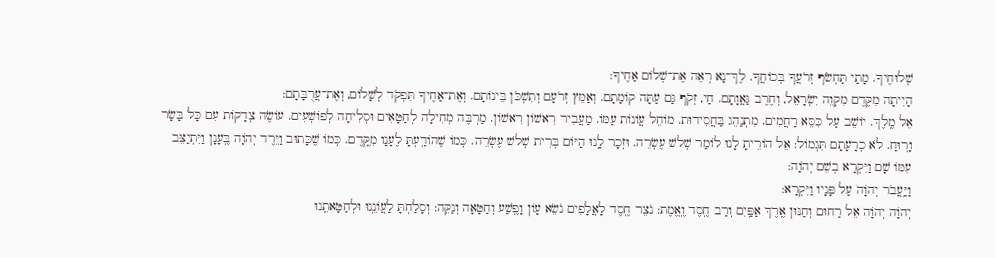שְׁלוּחֶיךָ. מָתַי תַּחְשֹׂף זְרֹעֲךָ בְּכוֹחֲךָ. לֶךְ־נָא רְאֵה אֶת־שְׁלוֹם אַחֶיךָ:
הָיִיתָה מִקֶּדֶם מִקְוֵה יִשְֹרָאֵל, וְחֶרֶב גַּאֲוָתָם. חַי, זְקֹף גַּם עַתָּה קוֹמָתָם. וְאַמֵּץ זְרֹעָם וְתִשְׁכֹּן בֵּינוֹתָם. וְאֶת־אַחֶיךָ תִּפְקֹד לְשָׁלוֹם, וְאֶת־עֲרֻבָּתָם:
אֵל מֶֽלֶךְ. יוֹשֵׁב עַל כִּסֵּא רַחֲמִים. מִתְנַהֵג בַּחֲסִידוּת. מוֹחֵל עֲוֹנוֹת עַמּוֹ. מַעֲבִיר רִאשׁוֹן רִאשׁוֹן. מַרְבֶּה מְחִילָה לְחַטָּאִים וּסְלִיחָה לְפוֹשְׁעִים. עוֹשֶׂה צְדָקוֹת עִם כָּל בָּשָׂר וָרֽוּחַ. לֹא כְרָעָתָם תִּגְמוֹל: אֵל הוֹרֵיתָ לָנוּ לוֹמַר שְׁלשׁ עֶשְׂרֵה. וּזְכָר לָֽנוּ הַיּוֹם בְּרִית שְׁלשׁ עֶשְׂרֵה. כְּמוֹ שֶׁהוֹדַֽעְתָּ לֶעָנָו מִקֶּֽדֶם. כְּמוֹ שֶׁכָּתוּב וַיֵּרֶד יְהֹוָה בֶּֽעָנָן וַיִּתְיַצֵּב עִמּוֹ שָׁם וַיִּקְרָא בְשֵׁם יְהֹוָה:
וַיַּֽעֲבֹר יְהֹוָה עַל פָּנָיו וַיִּקְרָא:
יְהֹוָה יְהֹוָה אֵל רַחוּם וְחַנּוּן אֶֽרֶךְ אַפַּֽיִם וְרַב חֶֽסֶד וֶֽאֱמֶת: נֹצֵר חֶֽסֶד לָאֲלָפִים נֹשֵׂא עָוֹן וָפֶֽשַׁע וְחַטָּאָה וְנַקֵּה: וְסָלַחְתָּ לַעֲוֹנֵֽנוּ וּלְחַטָּאתֵֽנוּ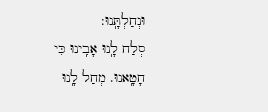וּנְחַלְתָּֽנוּ:
סְלַח לָֽנוּ אָבִֽינוּ כִּי חָטָֽאנוּ. מְחַל לָֽנוּ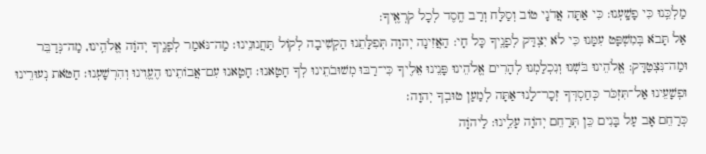מַלְכֵּֽנוּ כִּי פָשָֽׁעְנוּ: כִּי אַתָּה אֲדֹנָי טוֹב וְסַלָּח וְרַב חֶֽסֶד לְכָל קֹרְאֶֽיךָ:
אַל תָּבֹא בְּמִשְׁפָּט עִמָּנוּ כִּי לֹא יִצְדַּק לְפָנֶֽיךָ כָּל חָי: הַאֲזִינָה יְהוָה תְּפִלָּתֵנוּ הַקְשִׁיבָה לְקוֹל תַּחֲנוּנֵינוּ׃ מַה־נֹּאמַר לְפָנֶֽיךָ יְהֹוָה אֱלֹהֵֽינוּ, מַה־נְּדַבֵּר וּמַה־נִּצְטַדָּק: אֱלֹהֵינוּ בֹּשְׁנוּ וְנִכְלַמְנוּ לְהָרִים אֱלֹהֵינוּ פָּנֵינוּ אֵלֶיךָ כִּי־רַבּוּ מְשׁוּבֹתֵינוּ לְךָ חָטָאנוּ׃ חָטָאנוּ עִם־אֲבוֹתֵינוּ הֶעֱוִינוּ וְהִרְשָׁעְנוּ׃ חַטֹּאת נְעוּרֵינוּ וּפְשָׁעֵינוּ אַל־תִּזְכֹּר כְּחַסְדְּךָ זְכָר־לָנוּ־אַתָּה לְמַעַן טוּבְךָ יְהוָה׃
כְּרַחֵם אָב עַל בָּנִים כֵּן תְּרַחֵם יְהֹוָה עָלֵֽינוּ: לַיהֹוָה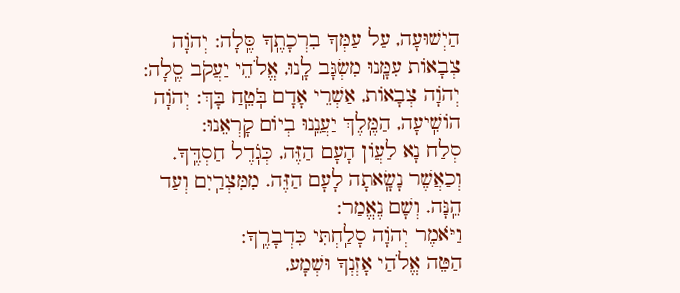הַיְשׁוּעָה, עַל עַמְּךָ בִרְכָתֶֽךָ סֶּֽלָה: יְהֹוָה צְבָאוֹת עִמָּֽנוּ מִשְׂגָּב לָֽנוּ, אֱלֹהֵי יַעֲקֹב סֶֽלָה: יְהֹוָה צְבָאוֹת, אַשְׁרֵי אָדָם בֹּֽטֵֽחַ בָּךְ: יְהֹוָה הוֹשִֽׁיעָה, הַמֶּֽלֶךְ יַעֲנֵֽנוּ בְיוֹם קָרְאֵנוּ:
סְלַח נָא לַעֲוֹן הָעָם הַזֶּה, כְּגֹֽדֶל חַסְדֶּֽךָ. וְכַאֲשֶׁר נָשָֽׂאתָה לָעָם הַזֶּה. מִמִּצְרַֽיִם וְעַד הֵֽנָּה. וְשָׁם נֶאֱמַר:
וַיֹּאמֶר יְהֹוָה סָלַֽחְתִּי כִּדְבָרֶֽךָ:
הַטֵּה אֱלֹהַי אָזְנְךָ וּשְׁמָע,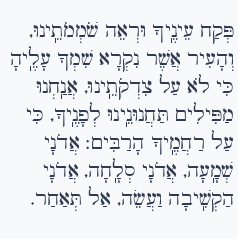פְּקַח עֵינֶֽיךָ וּרְאֵה שֹׁמְמֹתֵֽינוּ, וְהָעִיר אֲשֶׁר נִקְרָא שִׁמְךָ עָלֶֽיהָ כִּי לֹא עַל צִדְקֹתֵֽינוּ, אֲנַֽחְנוּ מַפִּילִים תַּחֲנוּנֵֽינוּ לְפָנֶֽיךָ, כִּי עַל רַחֲמֶֽיךָ הָרַבִּים: אֲדֹנָי שְׁמָֽעָה, אֲדֹנָי סְלָֽחָה, אֲדֹנָי הַקְשִֽׁיבָה וַעֲשֵׂה, אַל תְּאַחַר.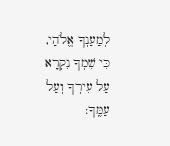לְמַעַנְךָ אֱלֹהַי, כִּי שִׁמְךָ נִקְרָא עַל עִירְךָ וְעַל עַמֶּֽךָ: